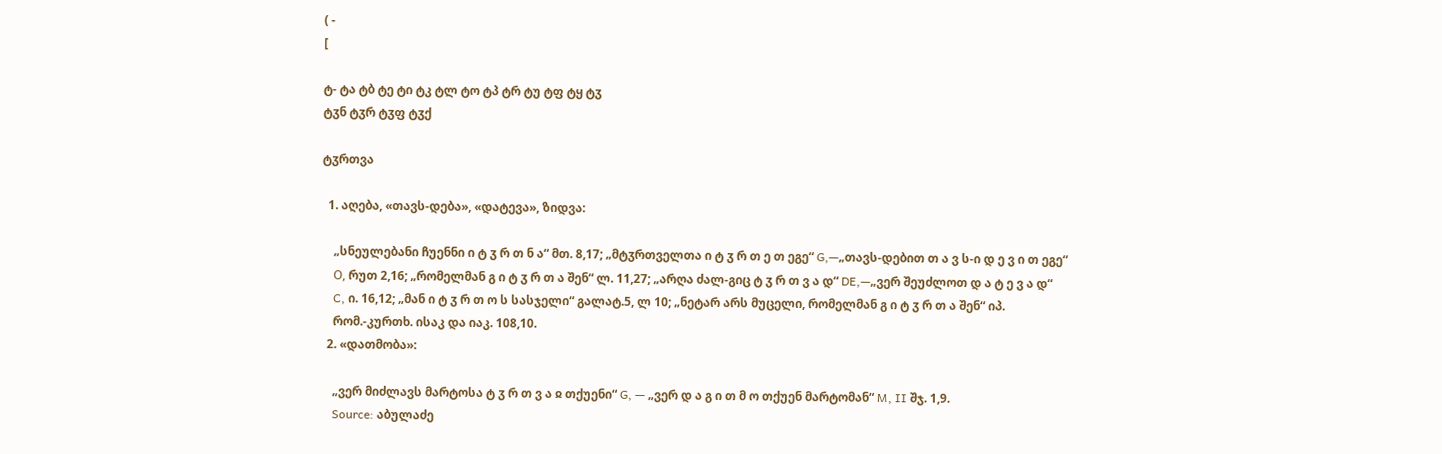( -
[

ტ- ტა ტბ ტე ტი ტკ ტლ ტო ტპ ტრ ტუ ტფ ტყ ტჳ
ტჳნ ტჳრ ტჳფ ტჳქ

ტჳრთვა

  1. აღება, «თავს-დება», «დატევა», ზიდვა:

    „სნეულებანი ჩუენნი ი ტ ჳ რ თ ნ ა“ მთ. 8,17; „მტჳრთველთა ი ტ ჳ რ თ ე თ ეგე“ G,—„თავს-დებით თ ა ვ ს-ი დ ე ვ ი თ ეგე“
    О, რუთ 2,16; „რომელმან გ ი ტ ჳ რ თ ა შენ“ ლ. 11,27; „არღა ძალ-გიც ტ ჳ რ თ ვ ა დ“ DE,—„ვერ შეუძლოთ დ ა ტ ე ვ ა დ“
    C, ი. 16,12; „მან ი ტ ჳ რ თ ო ს სასჯელი“ გალატ.5, ლ 10; „ნეტარ არს მუცელი, რომელმან გ ი ტ ჳ რ თ ა შენ“ იპ.
    რომ.-კურთხ. ისაკ და იაკ. 108,10.
  2. «დათმობა»:

    „ვერ მიძლავს მარტოსა ტ ჳ რ თ ვ ა ჲ თქუენი“ G, — „ვერ დ ა გ ი თ მ ო თქუენ მარტომან“ M, II შჯ. 1,9.
    Source: აბულაძე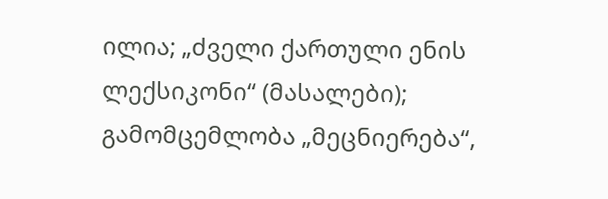ილია; „ძველი ქართული ენის ლექსიკონი“ (მასალები); გამომცემლობა „მეცნიერება“,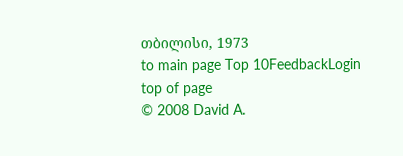თბილისი, 1973
to main page Top 10FeedbackLogin top of page
© 2008 David A.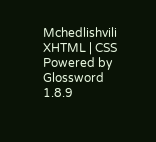Mchedlishvili XHTML | CSS Powered by Glossword 1.8.9